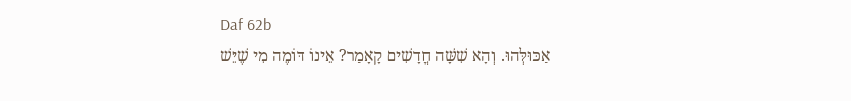Daf 62b
אַכּוּלְּהוּ. וְהָא שִׁשָּׁה חֳדָשִׁים קָאָמַר? אֵינוֹ דּוֹמֶה מִי שֶׁיֵּשׁ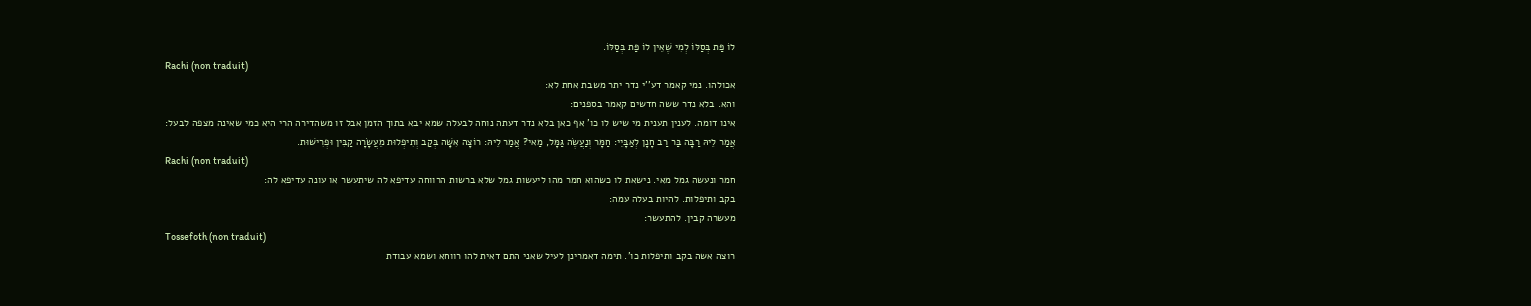לוֹ פַּת בְּסַלּוֹ לְמִי שֶׁאֵין לוֹ פַּת בְּסַלּוֹ.
Rachi (non traduit)
אכולהו. נמי קאמר דע''י נדר יתר משבת אחת לא:
והא. בלא נדר ששה חדשים קאמר בספנים:
אינו דומה. לענין תענית מי שיש לו כו' אף כאן בלא נדר דעתה נוחה לבעלה שמא יבא בתוך הזמן אבל זו משהדירה הרי היא כמי שאינה מצפה לבעל:
אֲמַר לֵיהּ רַבָּה בַּר רַב חָנָן לְאַבָּיֵי: חַמָּר וְנַעֲשֶׂה גַּמָּל, מַאי? אֲמַר לֵיהּ: רוֹצָה אִשָּׁה בְּקַב וְתִיפְלוּת מֵעֲשָׂרָה קַבִּין וּפְרִישׁוּת.
Rachi (non traduit)
חמר ונעשה גמל מאי. נישאת לו כשהוא חמר מהו ליעשות גמל שלא ברשות הרווחה עדיפא לה שיתעשר או עונה עדיפא לה:
בקב ותיפלות. להיות בעלה עמה:
מעשרה קבין. להתעשר:
Tossefoth (non traduit)
רוצה אשה בקב ותיפלות כו'. תימה דאמרינן לעיל שאני התם דאית להו רווחא ושמא עבודת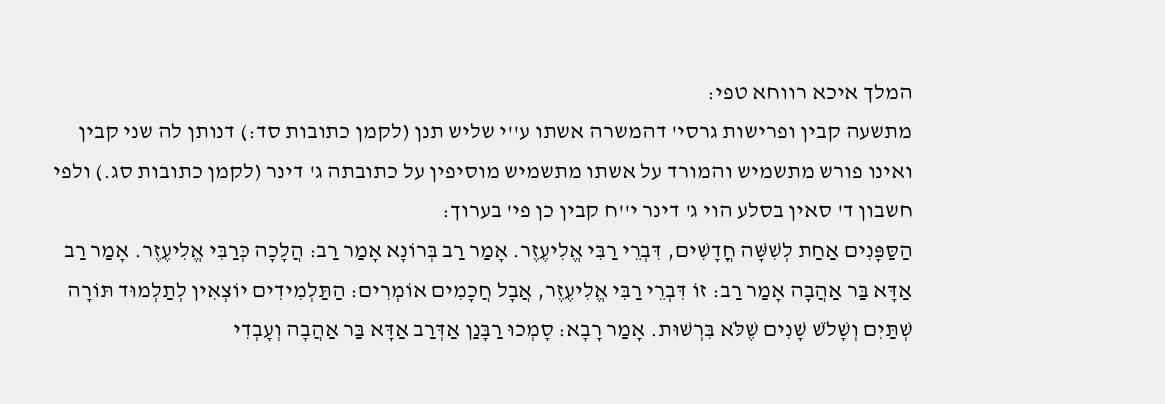המלך איכא רווחא טפי:
מתשעה קבין ופרישות גרסי' דהמשרה אשתו ע''י שליש תנן (לקמן כתובות סד:) דנותן לה שני קבין ואינו פורש מתשמיש והמורד על אשתו מתשמיש מוסיפין על כתובתה ג' דינר (לקמן כתובות סג.) ולפי חשבון ד' סאין בסלע הוי ג' דינר י''ח קבין כן פי' בערוך:
הַסַּפָּנִים אַחַת לְשִׁשָּׁה חֳדָשִׁים, דִּבְרֵי רַבִּי אֱלִיעֶזֶר. אָמַר רַב בְּרוֹנָא אָמַר רַב: הֲלָכָה כְּרַבִּי אֱלִיעֶזֶר. אָמַר רַב אַדָּא בַּר אַהֲבָה אָמַר רַב: זוֹ דִּבְרֵי רַבִּי אֱלִיעֶזֶר, אֲבָל חֲכָמִים אוֹמְרִים: הַתַּלְמִידִים יוֹצְאִין לְתַלְמוּד תּוֹרָה שְׁתַּיִם וְשָׁלֹשׁ שָׁנִים שֶׁלֹּא בִּרְשׁוּת. אָמַר רָבָא: סָמְכוּ רַבָּנַן אַדְּרַב אַדָּא בַּר אַהֲבָה וְעָבְדִי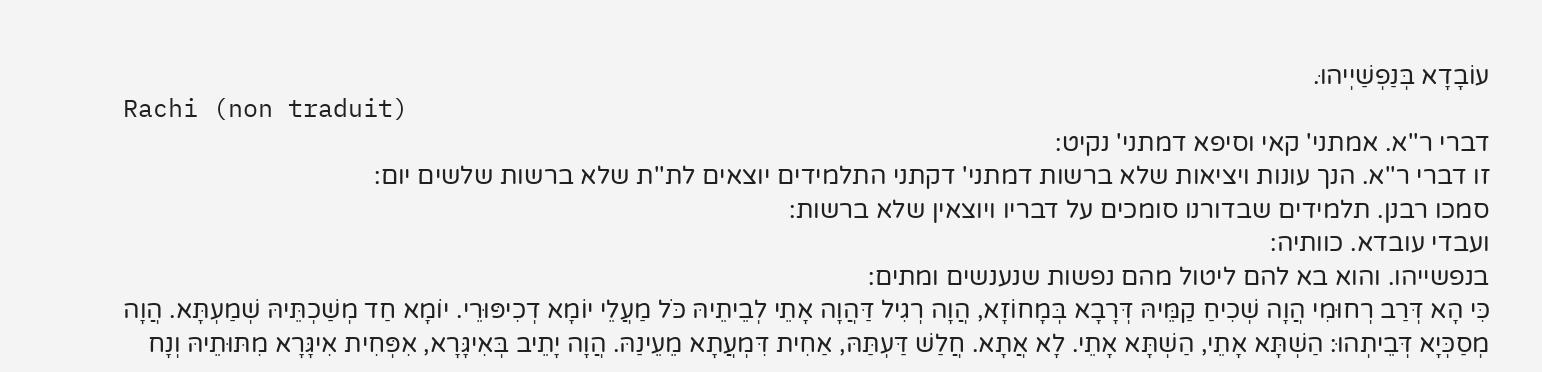עוֹבָדָא בְּנַפְשַׁיְיהוּ.
Rachi (non traduit)
דברי ר''א. אמתני' קאי וסיפא דמתני' נקיט:
זו דברי ר''א. הנך עונות ויציאות שלא ברשות דמתני' דקתני התלמידים יוצאים לת''ת שלא ברשות שלשים יום:
סמכו רבנן. תלמידים שבדורנו סומכים על דבריו ויוצאין שלא ברשות:
ועבדי עובדא. כוותיה:
בנפשייהו. והוא בא להם ליטול מהם נפשות שנענשים ומתים:
כִּי הָא דְּרַב רְחוּמִי הֲוָה שְׁכִיחַ קַמֵּיהּ דְּרָבָא בְּמָחוֹזָא, הֲוָה רְגִיל דַּהֲוָה אָתֵי לְבֵיתֵיהּ כֹּל מַעֲלֵי יוֹמָא דְכִיפּוּרֵי. יוֹמָא חַד מְשַׁכְתֵּיהּ שְׁמַעְתָּא. הֲוָה מְסַכְּיָא דְּבֵיתְהוּ: הַשְׁתָּא אָתֵי, הַשְׁתָּא אָתֵי. לָא אֲתָא. חֲלַשׁ דַּעְתַּהּ, אַחִית דִּמְעֲתָא מֵעֵינַהּ. הֲוָה יָתֵיב בְּאִיגָּרָא, אִפְּחִית אִיגָּרָא מִתּוּתֵיהּ וְנָח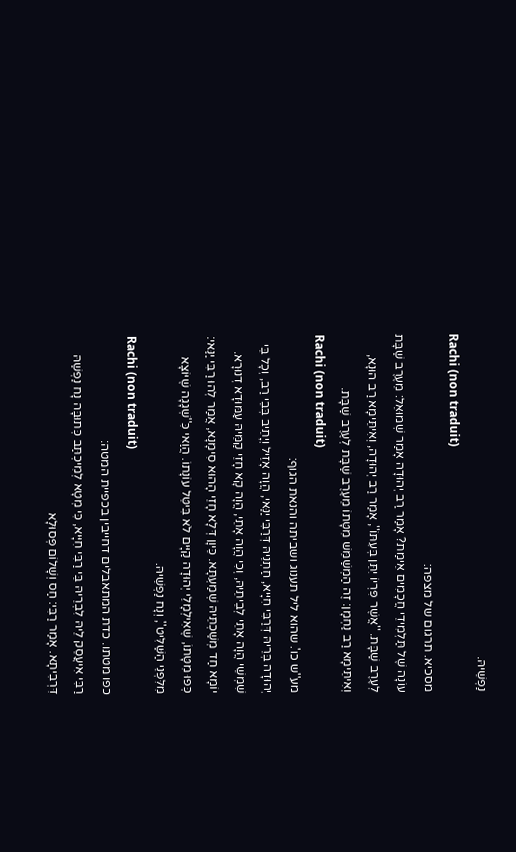נַפְשֵׁיהּ.
Rachi (non traduit)
מסכיא. תרגום של מצפה:
עוֹנָה שֶׁל תַּלְמִידֵי חֲכָמִים אֵימַת? אָמַר רַב יְהוּדָה אָמַר שְׁמוּאֵל: מֵעֶרֶב שַׁבָּת לְעֶרֶב שַׁבָּת. ''אֲשֶׁר פִּרְיוֹ יִתֵּן בְּעִתּוֹ'', אָמַר רַב יְהוּדָה, וְאִיתֵּימָא רַב הוּנָא, וְאִיתֵּימָא רַב נַחְמָן: זֶה הַמְשַׁמֵּשׁ מִטָּתוֹ מֵעֶרֶב שַׁבָּת לְעֶרֶב שַׁבָּת.
Rachi (non traduit)
מע''ש כו'. שהוא ליל תענוג ושביתה והנאת הגוף:
יְהוּדָה בְּרֵיהּ דְּרַבִּי חִיָּיא, חַתְנֵיהּ דְּרַבִּי יַנַּאי, הֲוָה אָזֵיל וְיָתֵיב בְּבֵי רַב, וְכָל בֵּי שִׁמְשֵׁי הֲוָה אָתֵי לְבֵיתֵיהּ, וְכִי הֲוָה אָתֵי, הֲוָה קָא חָזֵי קַמֵּיהּ עַמּוּדָא דְנוּרָא. יוֹמָא חַד מְשַׁכְתֵּיהּ שְׁמַעְתָּא. כֵּיוָן דְּלָא חָזֵי הָהוּא סִימָנָא, אֲמַר לְהוּ רַבִּי יַנַּאי: כְּפוּ מִטָּתוֹ, שֶׁאִילְמָלֵי יְהוּדָה קַיָּים לֹא בִּיטֵּל עוֹנָתוֹ. הֲוַאי כִּ''שְׁגָגָה שֶׁיּוֹצָא מִלִּפְנֵי הַשַּׁלִּיט'', וְנָח נַפְשֵׁיהּ.
Rachi (non traduit)
כפו מטתו. כדת המתאבלים דחייבין בכפיית המטה:
רַבִּי אִיעֲסֵק לֵיהּ לִבְרֵיהּ בֵּי רַבִּי חִיָּיא, כִּי מְטָא לְמִיכְתַּב כְּתוּבָּה נָח נַפְשַׁהּ דִּרְבִיתָא. אָמַר רַבִּי: חַס וְשָׁלוֹם פְּסוּלָא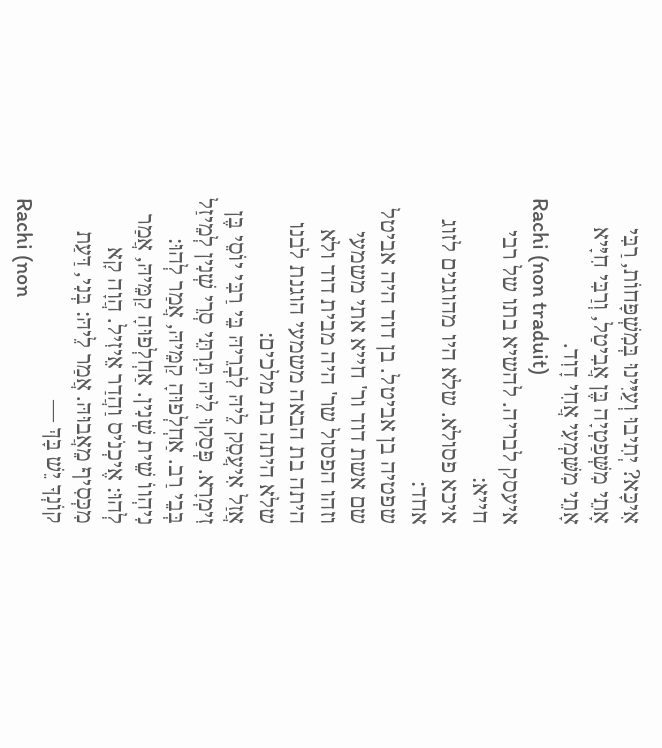אִיכָּא? יְתִיבוּ וְעַיִּינוּ בְּמִשְׁפָּחוֹת, רַבִּי אָתֵי מִשְּׁפַטְיָה בֶּן אֲבִיטַל, וְרַבִּי חִיָּיא אָתֵי מִשִּׁמְעִי אֲחִי דָוִד.
Rachi (non traduit)
איעסק לבריה. להשיא בתו של רבי חייא:
איכא פסולא. שלא היו מהוגנים לזוג אחד:
שפטיה בן אביטל. בן דוד היה אביטל שם אשת דוד ור' חייא אתי משמעי וזהו הפסול שר' היה מבית דוד ולא היתה בת הבאה משמעי הוגנת לבנו שלא היתה בת מלכים:
אֲזַל אִיעֲסֵק לֵיהּ לִבְרֵיהּ בֵּי רַבִּי יוֹסֵי בֶּן זִימְרָא. פְּסַקוּ לֵיהּ תַּרְתֵּי סְרֵי שְׁנִין לְמֵיזַל בְּבֵי רַב. אַחְלְפוּהָ קַמֵּיהּ, אֲמַר לְהוּ: נִיהְווֹ שֵׁית שְׁנִין. אַחְלְפוּהָ קַמֵּיהּ, אֲמַר לְהוּ: אֶיכְנֹיס וַהֲדַר אֵיזִיל. הֲוָה קָא מִכְּסִיף מֵאֲבוּהּ. אֲמַר לֵיהּ: בְּנִי, דַּעַת קוֹנְךָ יֵשׁ בָּךְ —
Rachi (non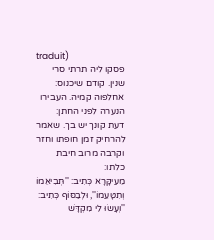traduit)
פסקו ליה תרתי סרי שנין. קודם שיכנוס:
אחלפוה קמיה. העבירו הנערה לפני החתן:
דעת קונך יש בך. שאמר להרחיק זמן חופתו וחזר וקרבה מרוב חיבת כלתו:
מֵעִיקָּרָא כְּתִיב: ''תְּבִיאֵמוֹ וְתִטָּעֵמוֹ'', וּלְבַסּוֹף כְּתִיב: ''וְעָשׂוּ לִי מִקְדָּשׁ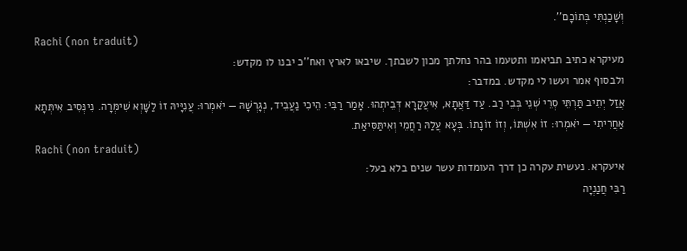וְשָׁכַנְתִּי בְּתוֹכָם''.
Rachi (non traduit)
מעיקרא כתיב תביאמו ותטעמו בהר נחלתך מכון לשבתך. שיבאו לארץ ואח''כ יבנו לו מקדש:
ולבסוף אמר ועשו לי מקדש. במדבר:
אֲזַל יְתֵיב תַּרְתֵּי סְרֵי שְׁנֵי בְּבֵי רַב. עַד דַּאֲתָא, אִיעֲקַרָא דְּבֵיתְהוּ. אָמַר רַבִּי: הֵיכִי נַעֲבֵיד, נְגָרְשָׁהּ — יֹאמְרוּ: עֲנִיָּיהּ זוֹ לַשָּׁוְא שִׁימְּרָה. נִינְּסִיב אִיתְּתָא אַחֲרִיתִי — יֹאמְרוּ: זוֹ אִשְׁתּוֹ, וְזוֹ זוֹנָתוֹ. בְּעָא עֲלַהּ רַחֲמֵי וְאִיתַּסִּיאַת.
Rachi (non traduit)
איעקרא. נעשית עקרה כן דרך העומדות עשר שנים בלא בעל:
רַבִּי חֲנַנְיָה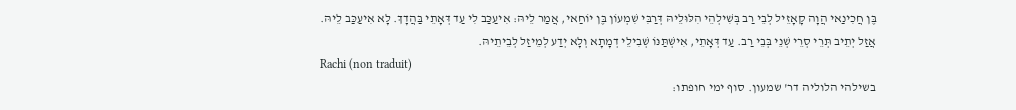בֶּן חֲכִינַאי הֲוָה קָאָזֵיל לְבֵי רַב בְּשִׁילְהֵי הִלּוּלֵיהּ דְּרַבִּי שִׁמְעוֹן בֶּן יוֹחַאי, אֲמַר לֵיהּ: אִיעַכַּב לִי עַד דְּאָתֵי בַּהֲדָךְ. לָא אִיעַכַּב לֵיהּ. אֲזַל יְתֵיב תְּרֵי סְרֵי שְׁנֵי בְּבֵי רַב. עַד דְּאָתֵי, אִישְׁתַּנּוֹ שְׁבִילֵי דְמָתָא וְלָא יְדַע לְמֵיזַל לְבֵיתֵיהּ.
Rachi (non traduit)
בשילהי הלוליה דר' שמעון. סוף ימי חופתו: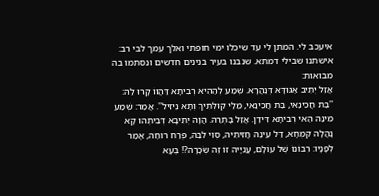איעכב לי. המתן לי עד שיכלו ימי חופתי ואלך עמך לבי רב:
אישתנו שבילי דמתא. שנבנו בעיר בנינים חדשים ונסתמו בה מבואות:
אֲזַל יְתֵיב אַגּוּדָּא דְּנַהֲרָא. שְׁמַע לְהַהִיא רְבִיתָא דַּהֲווֹ קָרוּ לַהּ: ''בַּת חֲכִינַאי, בַּת חֲכִינַאי, מַלַּי קוּלְּתִיךְ וְתָא נֵיזִיל''. אֲמַר: שְׁמַע מִינַּהּ הַאי רְבִיתָא דִּידַן. אֲזַל בָּתְרַהּ. הֲוָה יְתִיבָא דְּבֵיתְהוּ קָא נָהֲלָה קִמְחָא, דַּל עֵינַהּ חֲזִיתֵיהּ, סְוִי לִבַּהּ, פְּרַח רוּחַהּ, אָמַר לְפָנָיו: רִבּוֹנוֹ שֶׁל עוֹלָם, עֲנִיָּיה זוֹ זֶה שְׂכָרָהּ?! בְּעָא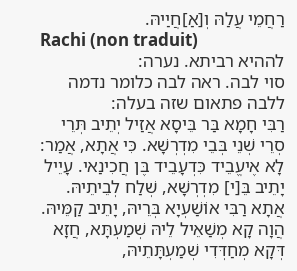רַחֲמֵי עֲלַהּ וְ[אַ]חֲיַיהּ.
Rachi (non traduit)
לההיא רביתא. נערה:
סוי לבה. ראה לבה כלומר נדמה ללבה פתאום שזה בעלה:
רַבִּי חָמָא בַּר בֵּיסָא אֲזַיל יְתֵיב תְּרֵי סְרֵי שְׁנֵי בְּבֵי מִדְרְשָׁא. כִּי אֲתָא, אֲמַר: לָא אֶיעֱבֵיד כִּדְעָבֵיד בֶּן חֲכִינַאי. עָיֵיל יָתֵיב בֵּ[י] מִדְרְשָׁא, שְׁלַח לְבֵיתֵיהּ. אֲתָא רַבִּי אוֹשַׁעְיָא בְּרֵיהּ, יָתֵיב קַמֵּיהּ. הֲוָה קָא מְשַׁאֵיל לֵיהּ שְׁמַעְתָּא, חֲזָא דְּקָא מְחַדְּדִי שְׁמַעְתָּתֵיהּ,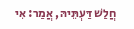חֲלַשׁ דַּעְתֵּיהּ, אֲמַר: אִי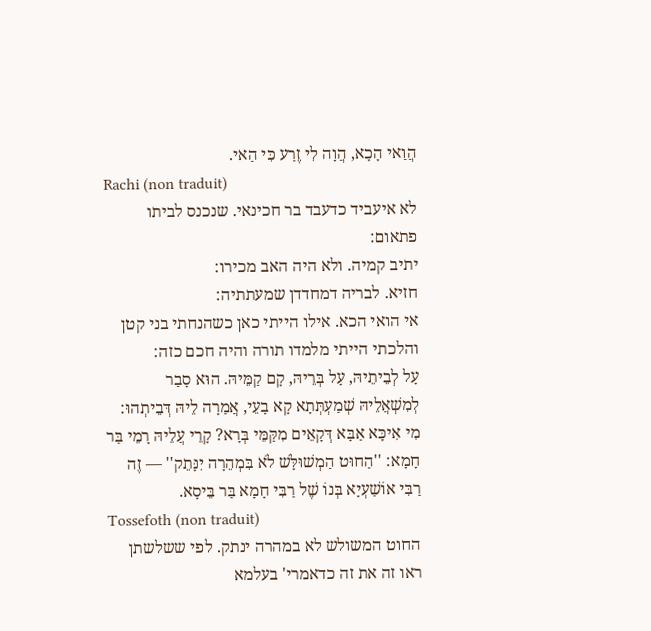הֲוַאי הָכָא, הֲוָה לִי זֶרַע כִּי הַאי.
Rachi (non traduit)
לא איעביד כדעבד בר חכינאי. שנכנס לביתו פתאום:
יתיב קמיה. ולא היה האב מכירו:
חזיא. לבריה דמחדדן שמעתתיה:
אי הואי הכא. אילו הייתי כאן כשהנחתי בני קטן והלכתי הייתי מלמדו תורה והיה חכם כזה:
עָל לְבֵיתֵיהּ, עָל בְּרֵיהּ, קָם קַמֵּיהּ. הוּא סָבַר לְמִשְׁאֲלֵיהּ שְׁמַעְתְּתָא קָא בָעֵי, אֲמַרָה לֵיהּ דְּבֵיתְהוּ: מִי אִיכָּא אַבָּא דְּקָאֵים מִקַּמֵּי בְּרָא? קָרֵי עֲלֵיהּ רָמֵי בַּר חָמָא: ''הַחוּט הַמְשׁוּלָּשׁ לֹא בִּמְהֵרָה יִנָּתֵק'' — זֶה רַבִּי אוֹשַׁעְיָא בְּנוֹ שֶׁל רַבִּי חָמָא בַּר בֵּיסָא.
Tossefoth (non traduit)
החוט המשולש לא במהרה ינתק. לפי ששלשתן ראו זה את זה כדאמרי' בעלמא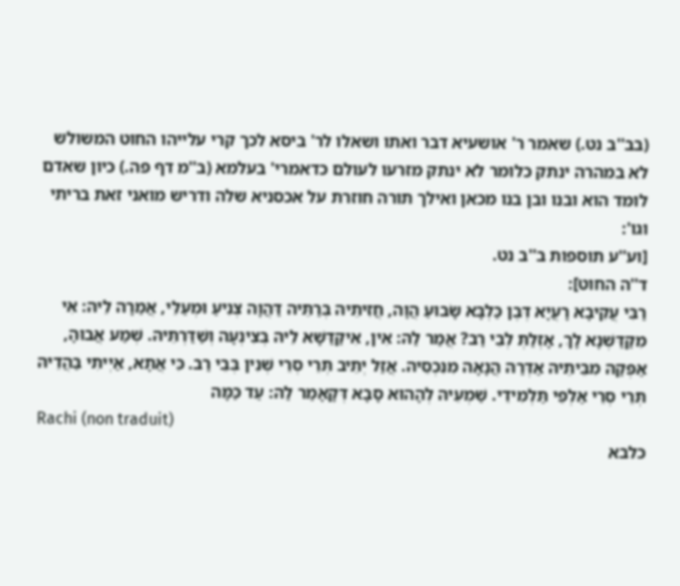(בב''ב נט.) שאמר ר' אושעיא דבר ואתו ושאלו לר' ביסא לכך קרי עלייהו החוט המשולש לא במהרה ינתק כלומר לא ינתק מזרעו לעולם כדאמרי' בעלמא (ב''מ דף פה.) כיון שאדם לומד הוא ובנו ובן בנו מכאן ואילך תורה חוזרת על אכסניא שלה ודריש מואני זאת בריתי וגו':
[וע''ע תוספות ב''ב נט.
ד''ה החוט]:
רַבִּי עֲקִיבָא רָעֲיָא דְּבֶן כַּלְבָּא שָׂבוּעַ הֲוָה, חֲזִיתֵיהּ בְּרַתֵּיה דַּהֲוָה צְנִיעַ וּמְעַלֵּי, אֲמַרָה לֵיהּ: אִי מִקַּדַּשְׁנָא לָךְ, אָזְלַתְּ לְבֵי רַב? אֲמַר לַהּ: אִין, אִיקַּדַּשָׁא לֵיהּ בְּצִינְעָה וְשַׁדַּרְתֵּיהּ. שְׁמַע אֲבוּהָ, אַפְּקַהּ מִבֵּיתֵיהּ אַדְּרַהּ הֲנָאָה מִנִּכְסֵיהּ. אֲזַל יְתֵיב תְּרֵי סְרֵי שְׁנִין בְּבֵי רַב. כִּי אֲתָא, אַיְיתִי בַּהֲדֵיהּ תְּרֵי סְרֵי אַלְפֵי תַּלְמִידֵי. שַׁמְעֵיהּ לְהָהוּא סָבָא דְּקָאָמַר לַהּ: עַד כַּמָּה
Rachi (non traduit)
כלבא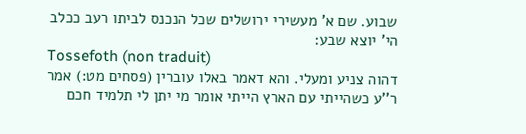שבוע. שם א' מעשירי ירושלים שכל הנכנס לביתו רעב ככלב הי' יוצא שבע:
Tossefoth (non traduit)
דהוה צניע ומעלי. והא דאמר באלו עוברין (פסחים מט:) אמר ר''ע כשהייתי עם הארץ הייתי אומר מי יתן לי תלמיד חכם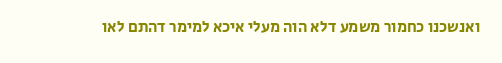ואנשכנו כחמור משמע דלא הוה מעלי איכא למימר דהתם לאו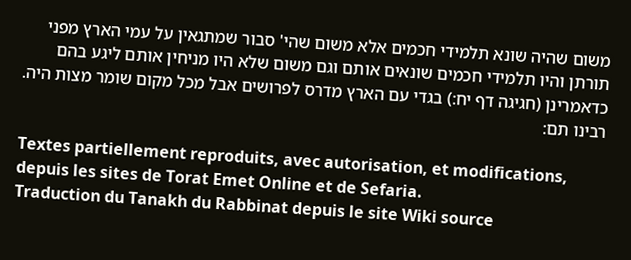משום שהיה שונא תלמידי חכמים אלא משום שהי' סבור שמתגאין על עמי הארץ מפני תורתן והיו תלמידי חכמים שונאים אותם וגם משום שלא היו מניחין אותם ליגע בהם כדאמרינן (חגיגה דף יח:) בגדי עם הארץ מדרס לפרושים אבל מכל מקום שומר מצות היה. רבינו תם:

Textes partiellement reproduits, avec autorisation, et modifications, depuis les sites de Torat Emet Online et de Sefaria.
Traduction du Tanakh du Rabbinat depuis le site Wiki source